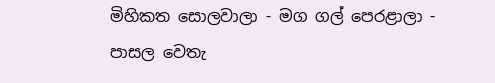මිහිකත සොලවාලා - මග ගල් පෙරළාලා - පාසල වෙතැ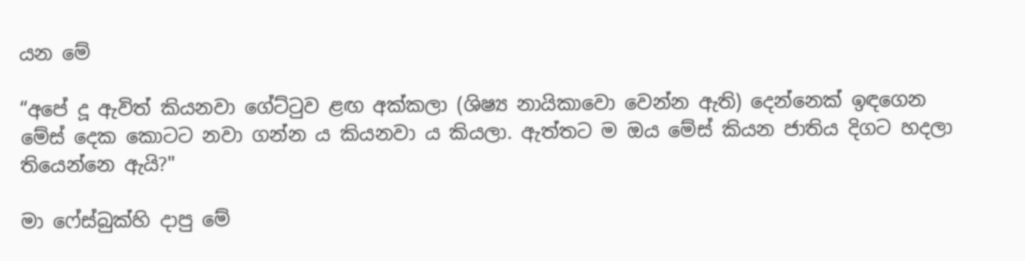යන මේ

“අපේ දූ ඇවිත් කියනවා ගේට්ටුව ළඟ අක්කලා (ශිෂ්‍ය නායිකාවො වෙන්න ඇති) දෙන්නෙක් ඉඳගෙන මේස් දෙක කොටට නවා ගන්න ය කියනවා ය කියලා. ඇත්තට ම ඔය මේස් කියන ජාතිය දිගට හදලා තියෙන්නෙ ඇයි?"

මා ෆේස්බුක්හි දාපු මේ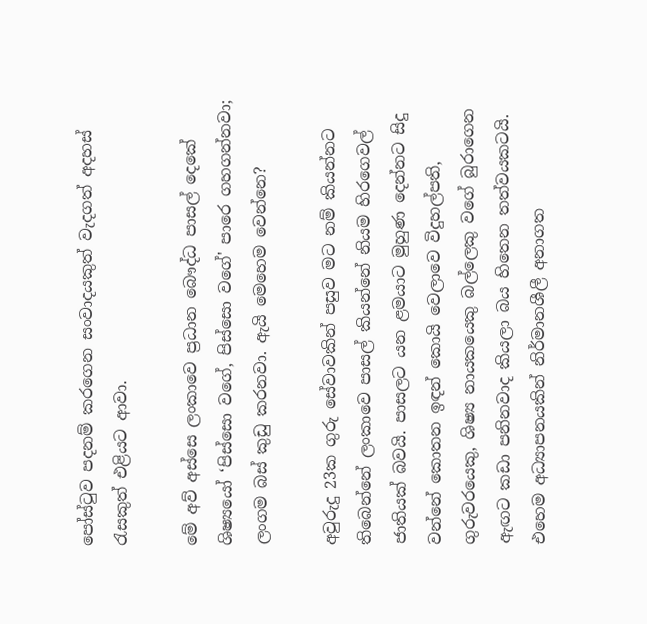පෝස්ටුව පදනම් කරගෙන සංවාදයකුත් වැදගත් අදහස් රැසකුත් එළියට ආවා.

මේ අව් අස්සෙ ලංකාවෙ ප්‍රධාන බෞද්ධ පාසල් දෙකේ ශිෂ්‍යයෝ ‘පිස්සො වගේ, පිස්සො වගේ' පාරෙ ගහගන්නවා; ලංගම බස් කුඩු කරනවා. ඇයි මෙහෙම වෙන්නෙ?

අවුරුදු 23ක ගුරු සේවාවකින් පසුව මට නම් කියන්නට තිබෙන්නේ ලංකාවෙ පාසල් කියන්නේ නියම හිරගෙවල් ජාතියක් බවයි. පාසලට යන ළමයාට මුහුණ දෙන්නට සිදු වන්නේ කොතන ඉඳන් කොයි වෙලාවෙ විදුහල්පති, ගුරුවරයෙකු, ශිෂ්‍ය නායකයෙකු බල්ලෙකු වගේ බුරාගෙන ඇඟට කඩා පනිනවාද කියලා බය හිතෙන තත්වයකටයි. එහෙම අධ්‍යාපනයකින් නිර්මානශීලී අනාගත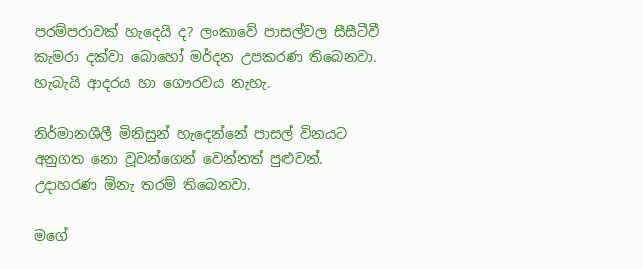පරම්පරාවක් හැදෙයි ද? ලංකාවේ පාසල්වල සීසීටීවී කැමරා දක්වා බොහෝ මර්දන උපකරණ තිබෙනවා. හැබැයි ආදරය හා ගෞරවය නැහැ.

නිර්මානශීලී මිනිසුන් හැදෙන්නේ පාසල් විනයට අනුගත නො වූවන්ගෙන් වෙන්නත් පුළුවන්. උදාහරණ ඕනැ තරම් තිබෙනවා.

මගේ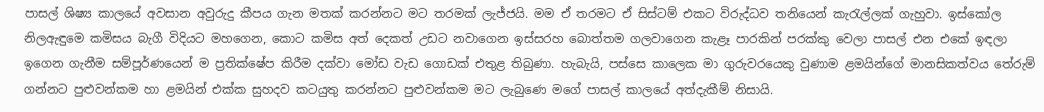පාසල් ශිෂ්‍ය කාලයේ අවසාන අවුරුදු කීපය ගැන මතක් කරන්නට මට තරමක් ලැජ්ජයි. මම ඒ තරමට ඒ සිස්ටම් එකට විරුද්ධව තනියෙන් කැරැල්ලක් ගැහුවා. ඉස්කෝල නිලඇඳුමෙ කමිසය බැගී විදියට මහගෙන, කොට කමිස අත් දෙකත් උඩට නවාගෙන ඉස්සරහ බොත්තම ගලවාගෙන කැළෑ පාරකින් පරක්කු වෙලා පාසල් එන එකේ ඉඳලා ඉගෙන ගැනීම සම්පූර්ණයෙන් ම ප්‍ර‍තික්ෂේප කිරීම දක්වා මෝඩ වැඩ ගොඩක් එතුළ තිබුණා. හැබැයි, පස්සෙ කාලෙක මා ගුරුවරයෙකු වුණාම ළමයින්ගේ මානසිකත්වය තේරුම් ගන්නට පුළුවන්කම හා ළමයින් එක්ක සුහදව කටයුතු කරන්නට පුළුවන්කම මට ලැබුණෙ මගේ පාසල් කාලයේ අත්දැකීම් නිසායි.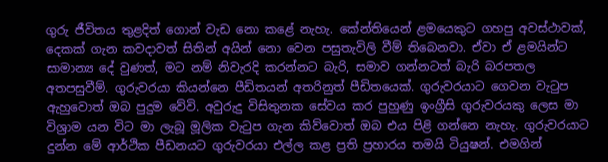ගුරු ජීවිතය තුළදිත් ගොන් වැඩ නො කළේ නැහැ. කේන්තියෙන් ළමයෙකුට ගහපු අවස්ථාවක්, දෙකක් ගැන කවදාවත් සිතින් අයින් නො වෙන පසුතැවිලි වීම් තිබෙනවා. ඒවා ඒ ළමයින්ට සාමාන්‍ය දේ වුණත්, මට නම් නිවැරදි කරන්නට බැරි, සමාව ගන්නටත් බැරි බරපතල අතපසුවීම්. ගුරුවරයා කියන්නෙ පීඩිතයන් අතරිනුත් පීඩිතයෙක්. ගුරුවරයාට ගෙවන වැටුප ඇහුවොත් ඔබ පුදුම වේවි. අවුරුදු විසිතුනක සේවය කර පුහුණු ඉංග්‍රීසි ගුරුවරයකු ලෙස මා විශ්‍රාම යන විට මා ලැබූ මූලික වැටුප ගැන කිව්වොත් ඔබ එය පිළි ගන්නෙ නැහැ. ගුරුවරයාට දුන්න මේ ආර්ථික පීඩනයට ගුරුවරයා එල්ල කළ ප්‍ර‍ති ප්‍ර‍හාරය තමයි ටියුෂන්. එමගින්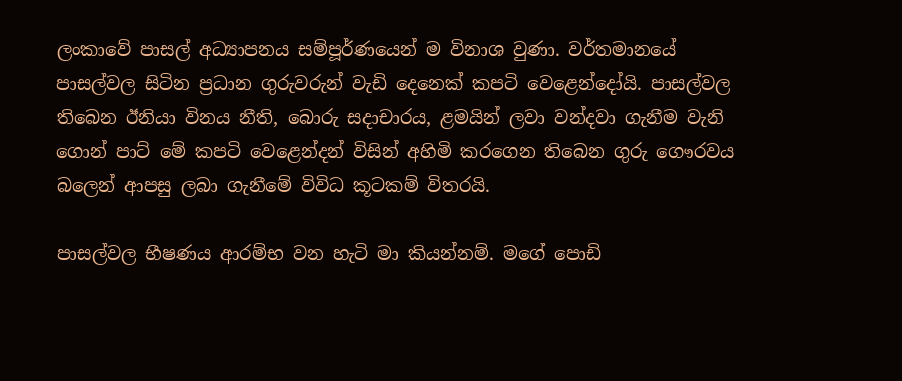ලංකාවේ පාසල් අධ්‍යාපනය සම්පූර්ණයෙන් ම විනාශ වුණා. වර්තමානයේ පාසල්වල සිටින ප්‍ර‍ධාන ගුරුවරුන් වැඩි දෙනෙක් කපටි වෙළෙන්දෝයි. පාසල්වල තිබෙන ඊනියා විනය නීති, බොරු සදාචාරය, ළමයින් ලවා වන්දවා ගැනීම වැනි ගොන් පාට් මේ කපටි වෙළෙන්දන් විසින් අහිමි කරගෙන තිබෙන ගුරු ගෞරවය බලෙන් ආපසු ලබා ගැනීමේ විවිධ කූටකම් විතරයි.

පාසල්වල භීෂණය ආරම්භ වන හැටි මා කියන්නම්. මගේ පොඩි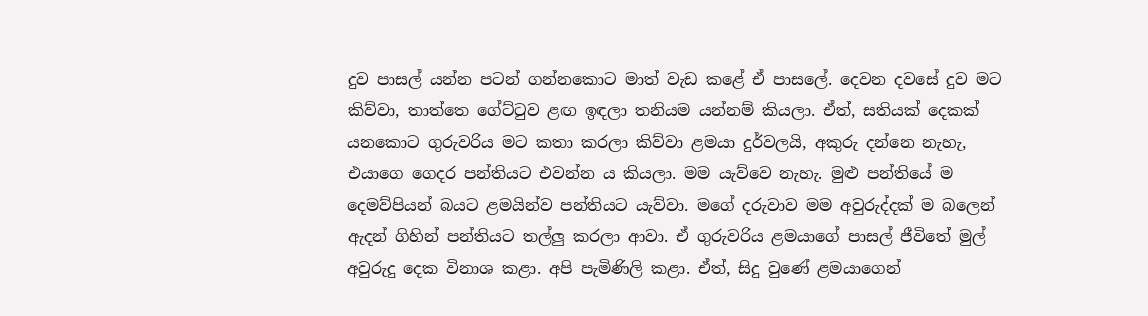දුව පාසල් යන්න පටන් ගන්නකොට මාත් වැඩ කළේ ඒ පාසලේ. දෙවන දවසේ දුව මට කිව්වා, තාත්තෙ ගේට්ටුව ළඟ ඉඳලා තනියම යන්නම් කියලා. ඒත්, සතියක් දෙකක් යනකොට ගුරුවරිය මට කතා කරලා කිව්වා ළමයා දුර්වලයි, අකුරු දන්නෙ නැහැ, එයාගෙ ගෙදර පන්තියට එවන්න ය කියලා. මම යැව්වෙ නැහැ. මුළු පන්තියේ ම දෙමව්පියන් බයට ළමයින්ව පන්තියට යැව්වා. මගේ දරුවාව මම අවුරුද්දක් ම බලෙන් ඇදන් ගිහින් පන්තියට තල්ලු කරලා ආවා. ඒ ගුරුවරිය ළමයාගේ පාසල් ජීවිතේ මුල් අවුරුදු දෙක විනාශ කළා. අපි පැමිණිලි කළා. ඒත්, සිදු වුණේ ළමයාගෙන්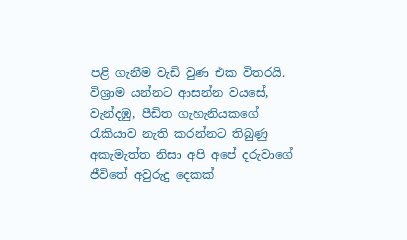පළි ගැනීම වැඩි වුණ එක විතරයි. විශ්‍රාම යන්නට ආසන්න වයසේ, වැන්දඹු, පීඩිත ගැහැනියකගේ රැකියාව නැති කරන්නට තිබුණු අකැමැත්ත නිසා අපි අපේ දරුවාගේ ජීවිතේ අවුරුදු දෙකක්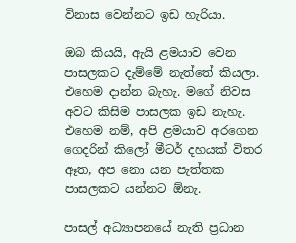විනාස වෙන්නට ඉඩ හැරියා.

ඔබ කියයි, ඇයි ළමයාව වෙන පාසලකට දැම්මේ නැත්තේ කියලා. එහෙම දාන්න බැහැ. මගේ නිවස අවට කිසිම පාසලක ඉඩ නැහැ. එහෙම නම්, අපි ළමයාව අරගෙන ගෙදරින් කිලෝ මීටර් දහයක් විතර ඈත, අප නො යන පැත්තක පාසලකට යන්නට ඕනැ.

පාසල් අධ්‍යාපනයේ නැති ප්‍රධාන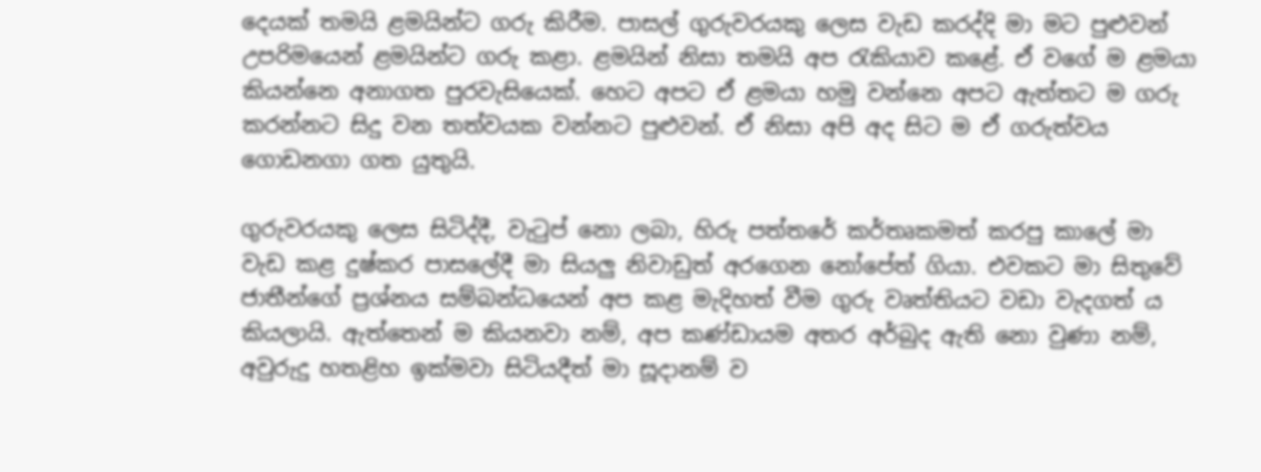දෙයක් තමයි ළමයින්ට ගරු කිරීම. පාසල් ගුරුවරයකු ලෙස වැඩ කරද්දි මා මට පුළුවන් උපරිමයෙන් ළමයින්ට ගරු කළා. ළමයින් නිසා තමයි අප රැකියාව කළේ. ඒ වගේ ම ළමයා කියන්නෙ අනාගත පුරවැසියෙක්. හෙට අපට ඒ ළමයා හමු වන්නෙ අපට ඇත්තට ම ගරු කරන්නට සිදු වන තත්වයක වන්නට පුළුවන්. ඒ නිසා අපි අද සිට ම ඒ ගරුත්වය ගොඩනගා ගත යුතුයි.

ගුරුවරයකු ලෙස සිටිද්දී, වැටුප් නො ලබා, හිරු පත්තරේ කර්තෘකමත් කරපු කාලේ මා වැඩ කළ දුෂ්කර පාසලේදී මා සියලු නිවාඩුත් අරගෙන නෝපේත් ගියා. එවකට මා සිතුවේ ජාතීන්ගේ ප්‍ර‍ශ්නය සම්බන්ධයෙන් අප කළ මැදිහත් වීම ගුරු වෘත්තියට වඩා වැදගත් ය කියලායි. ඇත්තෙන් ම කියනවා නම්, අප කණ්ඩායම අතර අර්බුද ඇති නො වුණා නම්, අවුරුදු හතළිහ ඉක්මවා සිටියදීත් මා සූදානම් ව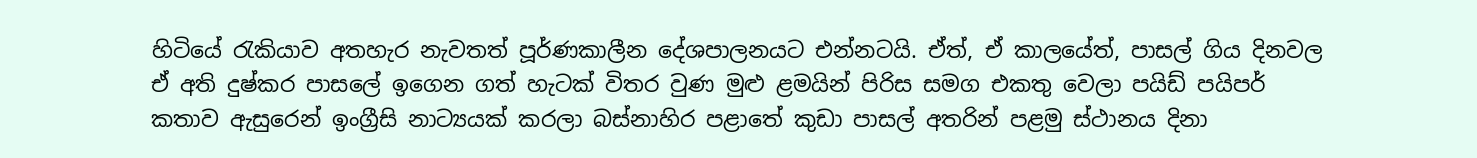හිටියේ රැකියාව අතහැර නැවතත් පූර්ණකාලීන දේශපාලනයට එන්නටයි. ඒත්, ඒ කාලයේත්, පාසල් ගිය දිනවල ඒ අති දුෂ්කර පාසලේ ඉගෙන ගත් හැටක් විතර වුණ මුළු ළමයින් පිරිස සමග එකතු වෙලා පයිඩ් පයිපර් කතාව ඇසුරෙන් ඉංග්‍රීසි නාට්‍යයක් කරලා බස්නාහිර පළාතේ කුඩා පාසල් අතරින් පළමු ස්ථානය දිනා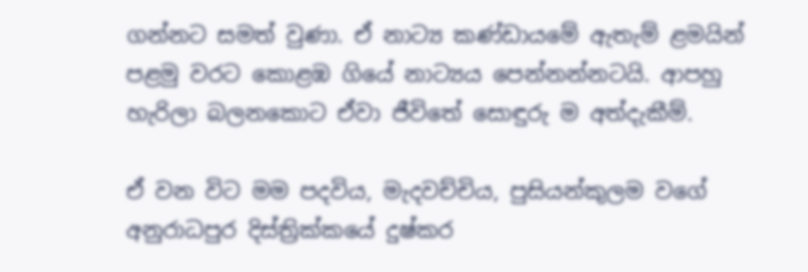ගන්නට සමත් වුණා. ඒ නාට්‍ය කණ්ඩායමේ ඇතැම් ළමයින් පළමු වරට කොළඹ ගියේ නාට්‍යය පෙන්නන්නටයි. ආපහු හැරිලා බලනකොට ඒවා ජීවිතේ සොඳුරු ම අත්දැකීම්.

ඒ වන විට මම පදවිය, මැදවච්චිය, පුසියන්කුලම වගේ අනුරාධපුර දිස්ත්‍රික්කයේ දුෂ්කර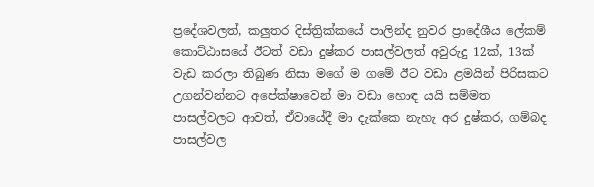ප්‍රදේශවලත්, කලුතර දිස්ත්‍රික්කයේ පාලින්ද නුවර ප්‍රාදේශීය ලේකම් කොට්ඨාසයේ ඊටත් වඩා දුෂ්කර පාසල්වලත් අවුරුදු 12ක්, 13ක් වැඩ කරලා තිබුණ නිසා මගේ ම ගමේ ඊට වඩා ළමයින් පිරිසකට උගන්වන්නට අපේක්ෂාවෙන් මා වඩා හොඳ යයි සම්මත පාසල්වලට ආවත්, ඒවායේදී මා දැක්කෙ නැහැ අර දුෂ්කර, ගම්බද පාසල්වල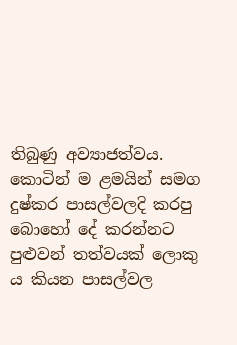තිබුණු අව්‍යාජත්වය. කොටින් ම ළමයින් සමග දුෂ්කර පාසල්වලදි කරපු බොහෝ දේ කරන්නට පුළුවන් තත්වයක් ලොකු ය කියන පාසල්වල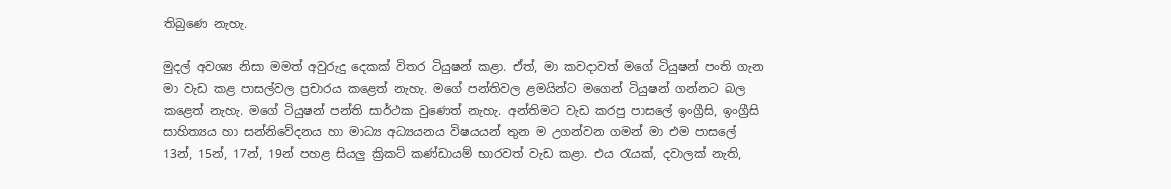තිබුණෙ නැහැ.

මුදල් අවශ්‍ය නිසා මමත් අවුරුදු දෙකක් විතර ටියුෂන් කළා. ඒත්, මා කවදාවත් මගේ ටියුෂන් පංති ගැන මා වැඩ කළ පාසල්වල ප්‍ර‍චාරය කළෙත් නැහැ. මගේ පන්තිවල ළමයින්ට මගෙන් ටියුෂන් ගන්නට බල කළෙත් නැහැ. මගේ ටියුෂන් පන්ති සාර්ථක වුණෙත් නැහැ. අන්තිමට වැඩ කරපු පාසලේ ඉංග්‍රීසි, ඉංග්‍රීසි සාහිත්‍යය හා සන්නිවේදනය හා මාධ්‍ය අධ්‍යයනය විෂයයන් තුන ම උගන්වන ගමන් මා එම පාසලේ 13න්, 15න්, 17න්, 19න් පහළ සියලු ක්‍රිකට් කණ්ඩායම් භාරවත් වැඩ කළා. එය රැයක්, දවාලක් නැති,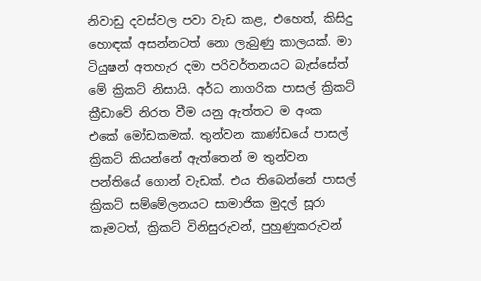නිවාඩු දවස්වල පවා වැඩ කළ, එහෙත්, කිසිදු හොඳක් අසන්නටත් නො ලැබුණු කාලයක්. මා ටියුෂන් අතහැර දමා පරිවර්තනයට බැස්සේත් මේ ක්‍රිකට් නිසායි. අර්ධ නාගරික පාසල් ක්‍රිකට් ක්‍රීඩාවේ නිරත වීම යනු ඇත්තට ම අංක එකේ මෝඩකමක්. තුන්වන කාණ්ඩයේ පාසල් ක්‍රිකට් කියන්නේ ඇත්තෙන් ම තුන්වන පන්තියේ ගොන් වැඩක්. එය තිබෙන්නේ පාසල් ක්‍රිකට් සම්මේලනයට සාමාජික මුදල් සූරා කෑමටත්, ක්‍රිකට් විනිසුරුවන්, පුහුණුකරුවන්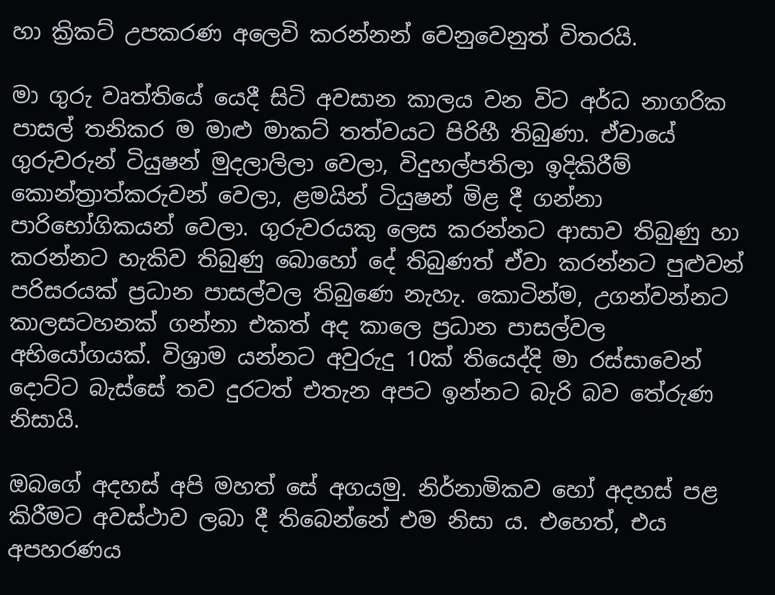හා ක්‍රිකට් උපකරණ අලෙවි කරන්නන් වෙනුවෙනුත් විතරයි.

මා ගුරු වෘත්තියේ යෙදී සිටි අවසාන කාලය වන විට අර්ධ නාගරික පාසල් තනිකර ම මාළු මාකට් තත්වයට පිරිහී තිබුණා. ඒවායේ ගුරුවරුන් ටියුෂන් මුදලාලිලා වෙලා, විදුහල්පතිලා ඉදිකිරීම් කොන්ත්‍රාත්කරුවන් වෙලා, ළමයින් ටියුෂන් මිළ දී ගන්නා පාරිභෝගිකයන් වෙලා. ගුරුවරයකු ලෙස කරන්නට ආසාව තිබුණු හා කරන්නට හැකිව තිබුණු බොහෝ දේ තිබුණත් ඒවා කරන්නට පුළුවන් පරිසරයක් ප්‍රධාන පාසල්වල තිබුණෙ නැහැ. කොටින්ම, උගන්වන්නට කාලසටහනක් ගන්නා එකත් අද කාලෙ ප්‍රධාන පාසල්වල අභියෝගයක්. විශ්‍රාම යන්නට අවුරුදු 10ක් තියෙද්දි මා රස්සාවෙන් දොට්ට බැස්සේ තව දුරටත් එතැන අපට ඉන්නට බැරි බව තේරුණ නිසායි.

ඔබගේ අදහස් අපි මහත් සේ අගයමු. නිර්නාමිකව හෝ අදහස් පළ කිරීමට අවස්ථාව ලබා දී තිබෙන්නේ එම නිසා ය. එහෙත්, එය අපහරණය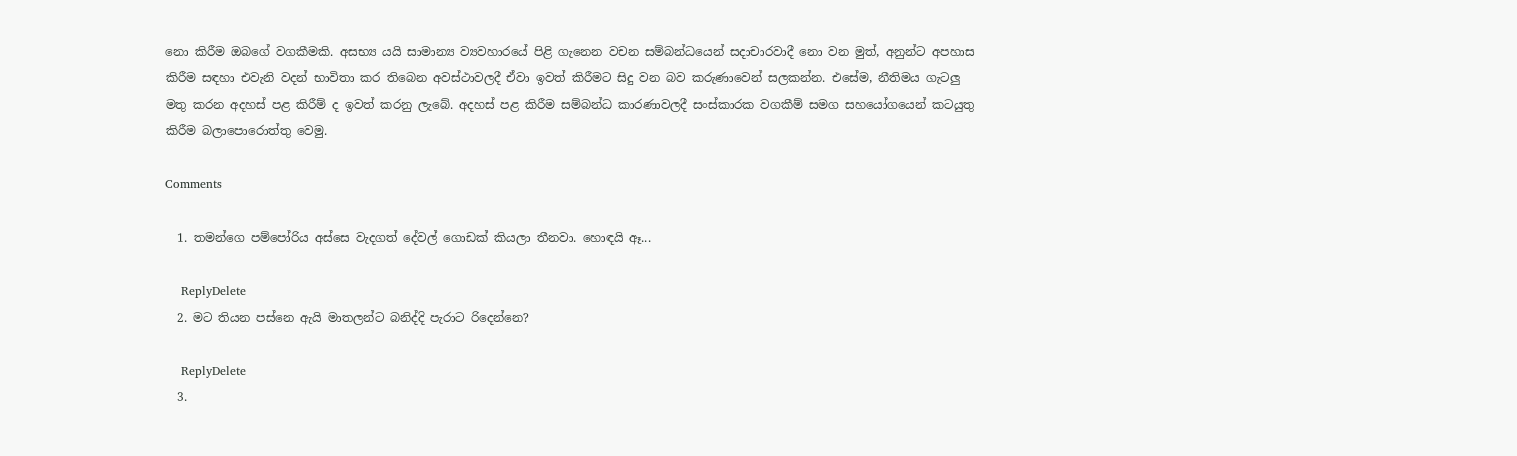නො කිරීම ඔබ‍ගේ වගකීමකි. අසභ්‍ය යයි සාමාන්‍ය ව්‍යවහාරයේ පිළි ගැනෙන වචන සම්බන්ධයෙන් සදාචාරවාදී නො වන මුත්, අනුන්ට අපහාස කිරීම සඳහා එවැනි වදන් භාවිතා කර තිබෙන අවස්ථාවලදී ඒවා ඉවත් කිරීමට සිදු වන බව කරුණාවෙන් සලකන්න. එසේම, නීතිමය ගැටලු මතු කරන අදහස් පළ කිරීම් ද ඉවත් කරනු ලැබේ. අදහස් පළ කිරීම සම්බන්ධ කාරණාවලදී සංස්කාරක වගකීම් සමග සහයෝගයෙන් කටයුතු කිරීම බලාපොරොත්තු වෙමු.

Comments

  1. තමන්ගෙ පම්පෝරිය අස්සෙ වැදගත් දේවල් ගොඩක් කියලා තීනවා. හොඳයි ඈ...

    ReplyDelete
  2. මට තියන පස්නෙ ඇයි මාතලන්ට බනිද්දි පැරාට රිදෙන්නෙ?

    ReplyDelete
  3.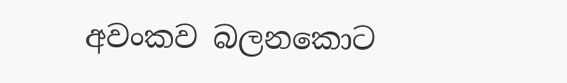අවංකව බලනකොට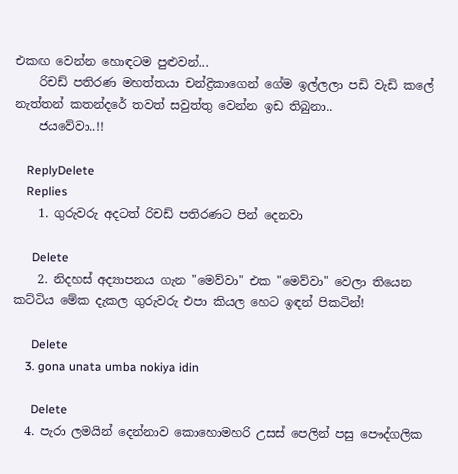එකඟ වෙන්න හොඳටම පුළුවන්...
    රිචඩ් පතිරණ මහත්තයා චන්ද්‍රිකාගෙන් ගේම ඉල්ලලා පඩි වැඩි කලේ නැත්තන් කතන්දරේ තවත් සවුත්තු වෙන්න ඉඩ තිබුනා..
    ජයවේවා..!!

    ReplyDelete
    Replies
    1. ගුරුවරු අදටත් රිචඩ් පතිරණට පින් දෙනවා

      Delete
    2. නිදහස් අද්‍යාපනය ගැන "මෙව්වා" එක "මෙව්වා" වෙලා තියෙන කට්ටිය මේක දැකල ගුරුවරු එපා කියල හෙට ඉඳන් පිකටින්!

      Delete
    3. gona unata umba nokiya idin

      Delete
  4. පැරා ලමයින් දෙන්නාව කොහොමහරි උසස් පෙලින් පසු පෞද්ගලික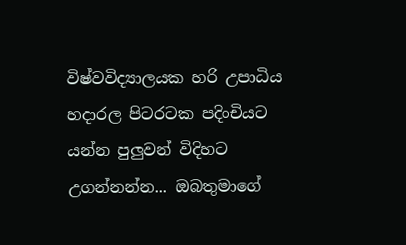විෂ්වවිද්‍යාලයක හරි උපාධිය හදාරල පිටරටක පදිංචියට යන්න පුලුවන් විදිහට උගන්නන්න... ඔබතුමාගේ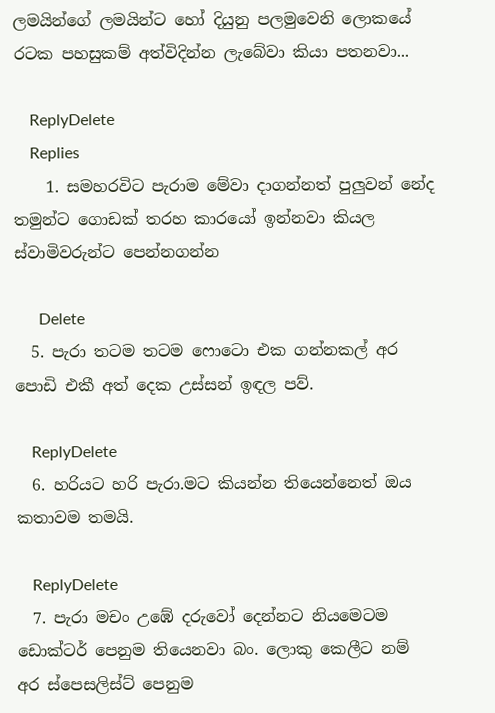ලමයින්ගේ ලමයින්ට හෝ දියුනු පලමුවෙනි ලොකයේ රටක පහසුකම් අත්විදින්න ලැබේවා කියා පතනවා...

    ReplyDelete
    Replies
    1. සමහරවිට පැරාම මේවා දාගන්නත් පුලුවන් නේද තමුන්ට ගොඩක් තරහ කාරයෝ ඉන්නවා කියල ස්වාමිවරුන්ට පෙන්නගන්න

      Delete
  5. පැරා තටම තටම ෆොටො එක ගන්නකල් අර පොඩි එකී අත් දෙක උස්සන් ඉඳල පව්.

    ReplyDelete
  6. හරියට හරි පැරා.මට කියන්න තියෙන්නෙත් ඔය කතාවම තමයි.

    ReplyDelete
  7. පැරා මචං උඹේ ‍දරුවෝ දෙන්නට නියමෙටම ඩොක්ටර් පෙනුම තියෙනවා බං. ලොකු කෙලීට නම් අ‍ර ස්පෙසලිස්ට් පෙනුම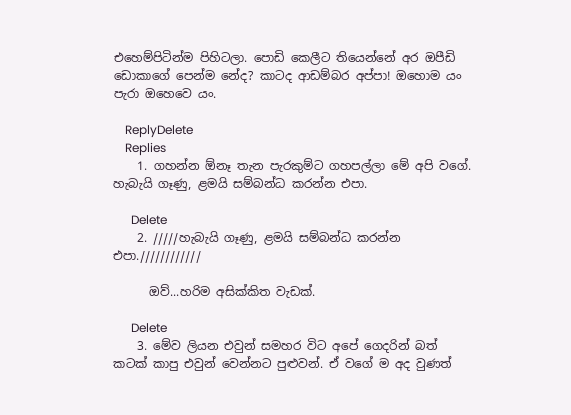එහෙම්පිටින්ම පිහිටලා. පොඩි කෙලීට තියෙන්නේ අර ඔපීඩි ඩොකාගේ පෙන්ම නේද? කාටද ආඩම්බර අප්පා! ඔහොම යං පැරා ඔහෙවෙ යං.

    ReplyDelete
    Replies
    1. ගහන්න ඕනෑ තැන පැරකුම්ට ගහපල්ලා මේ අපි වගේ. හැබැයි ගෑණු, ළමයි සම්බන්ධ කරන්න එපා.

      Delete
    2. /////හැබැයි ගෑණු, ළමයි සම්බන්ධ කරන්න එපා.////////////

      ඔව්...හරිම අසික්කිත වැඩක්.

      Delete
    3. මේව ලියන එවුන් සමහර විට අපේ ගෙදරින් බත් කටක් කාපු එවුන් වෙන්නට පුළුවන්. ඒ වගේ ම අද වුණත්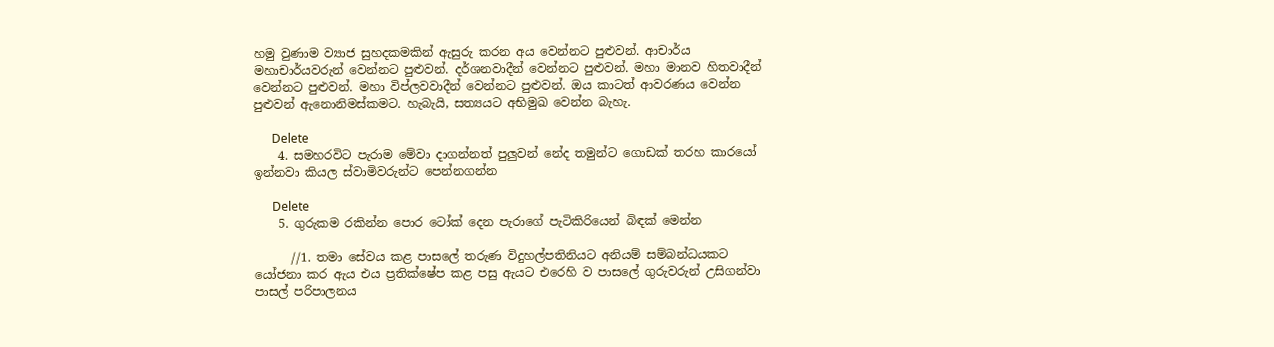හමු වුණාම ව්‍යාජ සුහදකමකින් ඇසුරු කරන අය වෙන්නට පුළුවන්. ආචාර්ය මහාචාර්යවරුන් වෙන්නට පුළුවන්. දර්ශනවාදීන් වෙන්නට පුළුවන්. මහා මානව හිතවාදීන් වෙන්නට පුළුවන්. මහා විප්ලවවාදීන් වෙන්නට පුළුවන්. ඔය කාටත් ආවරණය වෙන්න පුළුවන් ඇනොනිමස්කමට. හැබැයි, සත්‍යයට අභිමුඛ වෙන්න බැහැ.

      Delete
    4. සමහරවිට පැරාම මේවා දාගන්නත් පුලුවන් නේද තමුන්ට ගොඩක් තරහ කාරයෝ ඉන්නවා කියල ස්වාමිවරුන්ට පෙන්නගන්න

      Delete
    5. ගුරුකම රකින්න පොර ටෝක් දෙන පැරාගේ පැටිකිරියෙන් බිඳක් මෙන්න

      //1. තමා සේවය කළ පාසලේ තරුණ විදුහල්පතිනියට අනියම් සම්බන්ධයකට යෝජනා කර ඇය එය ප්‍රතික්ෂේප කළ පසු ඇයට එරෙහි ව පාසලේ ගුරුවරුන් උසිගන්වා පාසල් පරිපාලනය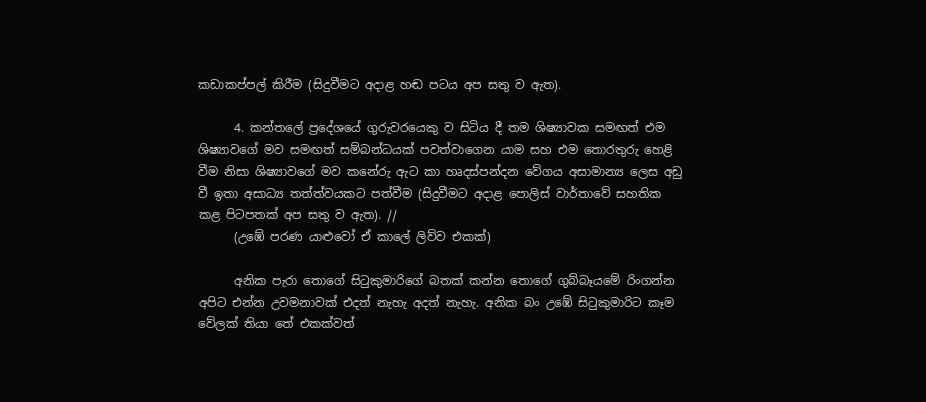කඩාකප්පල් කිරීම (සිදුවීමට අදාළ හඬ පටය අප සතු ව ඇත).

      4. කන්තලේ ප්‍රදේශයේ ගුරුවරයෙකු ව සිටිය දී තම ශිෂ්‍යාවක සමඟත් එම ශිෂ්‍යාවගේ මව සමඟත් සම්බන්ධයක් පවත්වාගෙන යාම සහ එම තොරතුරු හෙළි වීම නිසා ශිෂ්‍යාවගේ මව කනේරු ඇට කා හෘදස්පන්දන වේගය අසාමාන්‍ය ලෙස අඩු වී ඉතා අසාධ්‍ය තත්ත්වයකට පත්වීම (සිදුවීමට අදාළ පොලිස් වාර්තාවේ සහතික කළ පිටපතක් අප සතු ව ඇත). //
      (උඹේ පරණ යාළුවෝ ඒ කාලේ ලිව්ව එකක්)

      අනික පැරා තොගේ සිටුකුමාරිගේ බතක් කන්න තොගේ ගුබ්බෑයමේ රිංගන්න අපිට එන්න උවමනාවක් එදත් නැහැ අදත් නැහැ. අනික බං උඹේ සිටුකුමාරිට කෑම වේලක් තියා තේ එකක්වත්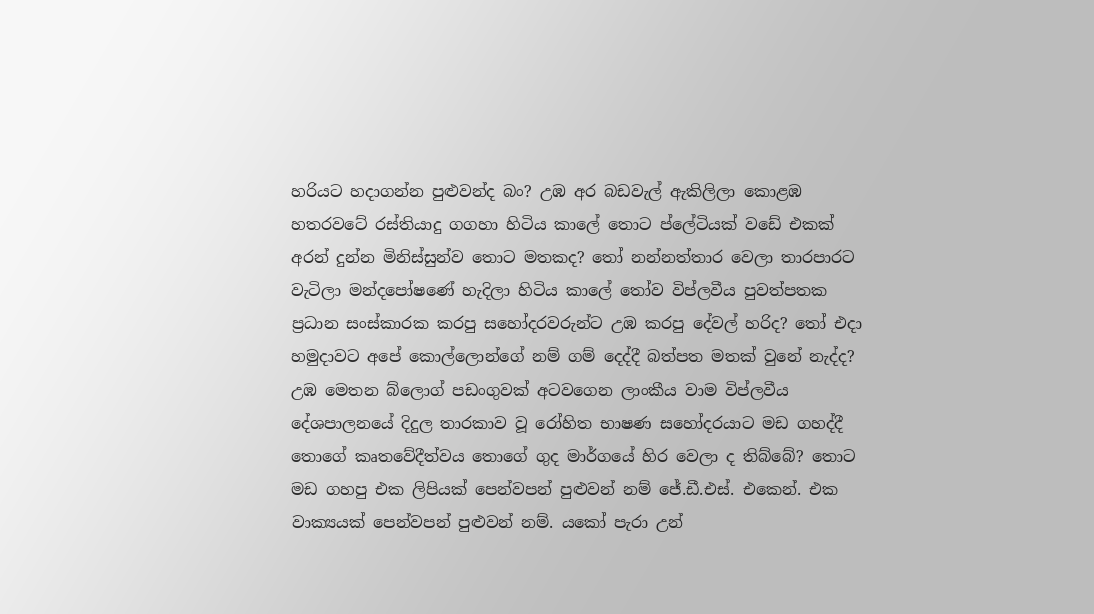හරියට හදාගන්න පුළුවන්ද බං? උඹ අර බඩවැල් ඇකිලිලා කොළඹ හතරවටේ රස්තියාදු ගගහා හිටිය කාලේ තොට ප්ලේටියක් වඩේ එකක් අරන් දුන්න මිනිස්සුන්ව තොට මතකද? තෝ නන්නත්තාර වෙලා තාරපාරට වැටිලා මන්දපෝෂණේ හැදිලා හිටිය කාලේ තෝව විප්ලවීය පුවත්පතක ප්‍රධාන සංස්කාරක කරපු සහෝදරවරුන්ට උඹ කරපු දේවල් හරිද? තෝ එදා හමුදාවට අපේ කොල්ලොන්ගේ නම් ගම් දෙද්දී බත්පත මතක් වුනේ නැද්ද? උඹ මෙතන බ්ලොග් පඩංගුවක් අටවගෙන ලාංකීය වාම විප්ලවීය දේශපාලනයේ දිදුල තාරකාව වූ රෝහිත භාෂණ සහෝදරයාට මඩ ගහද්දී තොගේ කෘතවේදීත්වය තොගේ ගුද මාර්ගයේ හිර වෙලා ද තිබ්බේ? තොට මඩ ගහපු එක ලිපියක් පෙන්වපන් පුළුවන් නම් ජේ.ඩී.එස්. එකෙන්. එක වාක්‍යයක් පෙන්වපන් පුළුවන් නම්. යකෝ පැරා උන්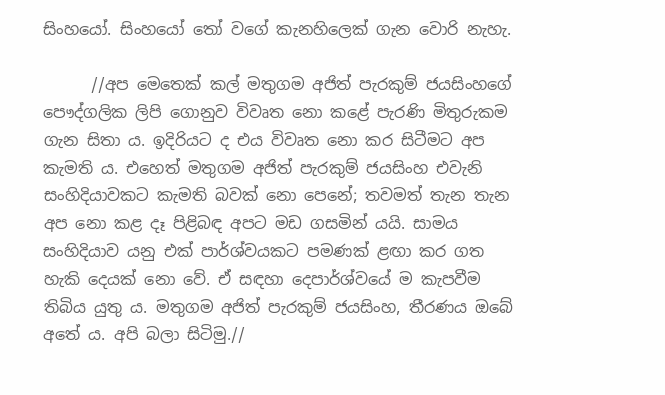සිංහයෝ. සිංහයෝ තෝ වගේ කැනහිලෙක් ගැන වොරි නැහැ.

      //අප මෙතෙක් කල් ‍මතුගම අජිත් පැරකුම් ජයසිංහගේ පෞද්ගලික ලිපි ගොනුව විවෘත නො කළේ පැරණි මිතුරුකම ගැන සිතා ය. ඉදිරියට ද එය විවෘත නො කර සිටීමට අප කැමති ය. එහෙත් මතුගම අජිත් පැරකුම් ජයසිංහ එවැනි සංහිදියාවකට කැමති බවක් නො පෙනේ; තවමත් තැන තැන අප නො කළ දෑ පිළිබඳ අපට මඩ ගසමින් යයි. සාමය සංහිදියාව යනු එක් පාර්ශ්වයකට පමණක් ළඟා කර ගත හැකි දෙයක් නො වේ. ඒ සඳහා දෙපාර්ශ්වයේ ම කැපවීම තිබිය යුතු ය. මතුගම අජිත් පැරකුම් ජයසිංහ, තීරණය ඔබේ අතේ ය. අපි බලා සිටිමු.//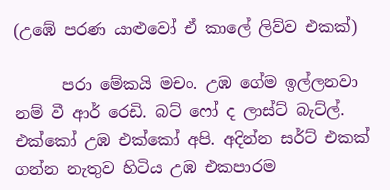(උඹේ පරණ යාළුවෝ ඒ කාලේ ලිව්ව එකක්)

      පරා මේකයි මචං. උඹ ගේම ඉල්ලනවා නම් වී ආර් රෙඩි. බට් ෆෝ ද ලාස්ට් බැට්ල්. එක්කෝ උඹ එක්කෝ අපි. අදින්න සර්ට් එකක් ගන්න නැතුව හිටිය උඹ එකපාරම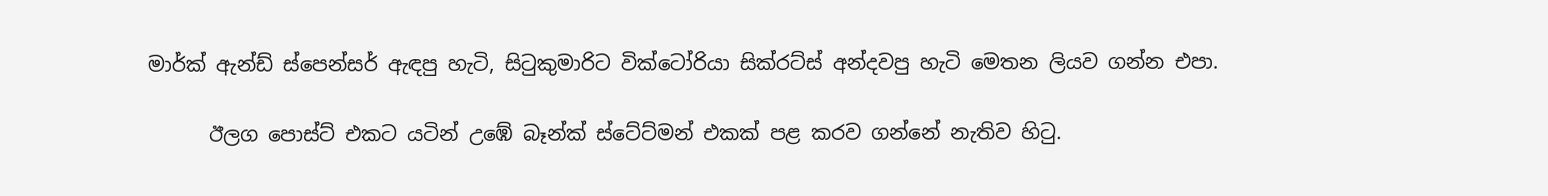මාර්ක් ඇන්ඩ් ස්පෙන්සර් ඇඳපු හැටි, සිටුකුමාරිට වික්ටෝරියා සික්රට්ස් අන්දවපු හැටි මෙතන ලියව ගන්න එපා.

      ඊලග පොස්ට් එකට යටින් උඹේ බෑන්ක් ස්ටේට්මන් එකක් පළ කරව ගන්නේ නැතිව හිටු.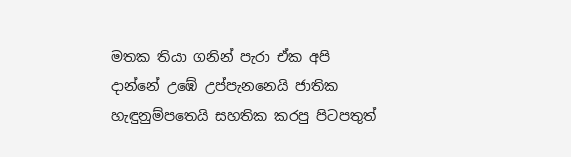මතක තියා ගනින් පැරා ඒක අපි දාන්නේ උඹේ උප්පැනනෙයි ජාතික හැඳුනුම්පතෙයි සහතික කරපු පිටපතුත්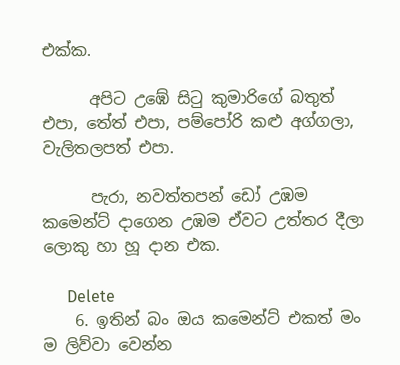එක්ක.

      අපිට උඹේ සිටු කුමාරිගේ බතුත් එපා, තේත් එපා, පම්පෝරි කළු අග්ගලා, වැලිතලපත් එපා.

      පැරා, නවත්තපන් ඩෝ උඹම කමෙන්ට් දාගෙන උඹම ඒවට උත්තර දීලා ලොකු හා හූ දාන එක.

      Delete
    6. ඉතින් බං ඔය කමෙන්ට් එකත් මං ම ලිව්වා වෙන්න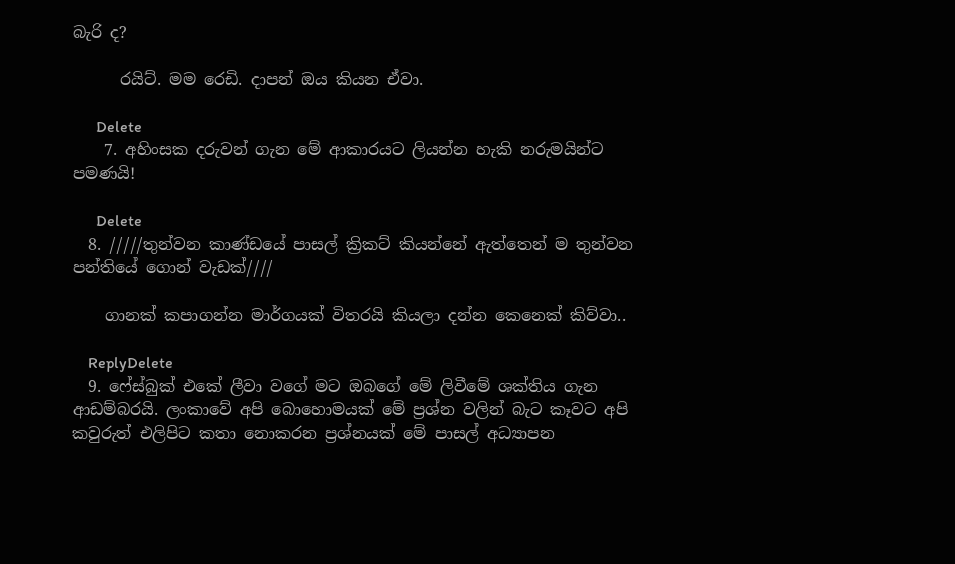බැරි ද?

      රයිට්. මම රෙඩි. දාපන් ඔය කියන ඒවා.

      Delete
    7. අහිංසක දරුවන් ගැන මේ ආකාරයට ලියන්න හැකි නරුමයින්ට පමණයි!

      Delete
  8. /////තුන්වන කාණ්ඩයේ පාසල් ක්‍රිකට් කියන්නේ ඇත්තෙන් ම තුන්වන පන්තියේ ගොන් වැඩක්////

    ගානක් කපාගන්න මාර්ගයක් විතරයි කියලා දන්න කෙනෙක් කිව්වා..

    ReplyDelete
  9. ෆේස්බුක් එකේ ලීවා වගේ මට ඔබගේ මේ ලිවීමේ ශක්තිය ගැන ආඩම්බරයි. ලංකාවේ අපි බොහොමයක් මේ ප්‍රශ්න වලින් බැට කෑවට අපි කවුරුත් එලිපිට කතා නොකරන ප්‍රශ්නයක් මේ පාසල් අධ්‍යාපන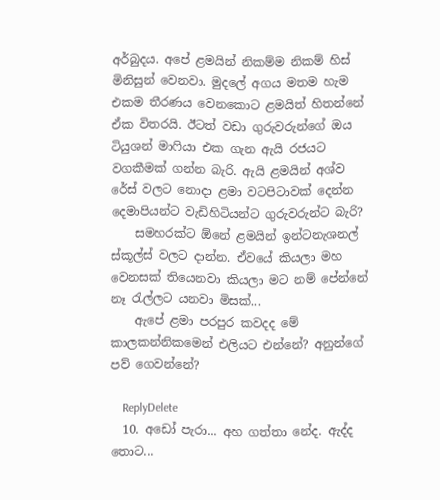අර්බුදය. අපේ ළමයින් නිකම්ම නිකම් හිස් මිනිසුන් වෙනවා. මුදලේ අගය මතම හැම එකම තීරණය වෙනකොට ළමයිත් හිතන්නේ ඒක විතරයි. ඊටත් වඩා ගුරුවරුන්ගේ ඔය ටියුශන් මාෆියා එක ගැන ඇයි රජයට වගකීමක් ගන්න බැරි. ඇයි ළමයින් අශ්ව රේස් වලට නොදා ළමා වටපිටාවක් දෙන්න දෙමාපියන්ට වැඩිහිටියන්ට ගුරුවරුන්ට බැරි?
    සමහරක්ට ඕනේ ළමයින් ඉන්ටනැශනල් ස්කූල්ස් වලට දාන්න. ඒවයේ කියලා මහ වෙනසක් තියෙනවා කියලා මට නම් පේන්නේ නෑ රැල්ලට යනවා මිසක්...
    ඇපේ ළමා පරපුර කවදද මේ කාලකන්නිකමෙන් එලියට එන්නේ? අනුන්ගේ පව් ගෙවන්නේ?

    ReplyDelete
  10. අඩෝ පැරා... අහ ගත්තා නේද. ඇද්ද තොට...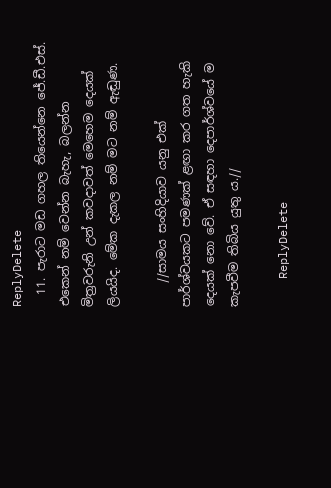ReplyDelete
  11. පැරාට මඩ ගහල තියෙන්නෙ ජේ.ඩී.එස්. එකෙන් නම් වෙන්න බැහැ, බලන්න මිත්‍රවරුනි උන් කවදාවත් මෙහෙම දෙයක් ලියයිද. මේක දැකල නම් මට නම් ඇඬුණ.

    //සාමය සංහිදියාව යනු එක් පාර්ශ්වයකට පමණක් ළඟා කර ගත හැකි දෙයක් නො වේ. ඒ සඳහා දෙපාර්ශ්වයේ ම කැපවීම තිබිය යුතු ය.//

    ReplyDelete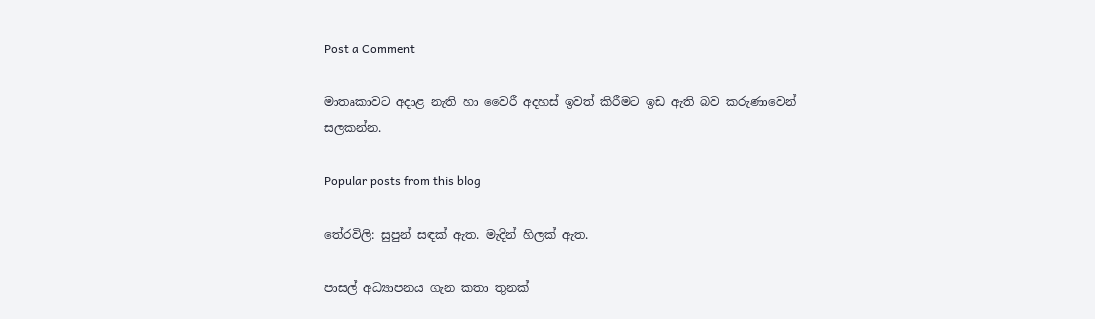Post a Comment

මාතෘකාවට අදාළ නැති හා වෛරී අදහස් ඉවත් කිරීමට ඉඩ ඇති බව කරුණාවෙන් සලකන්න.

Popular posts from this blog

තේරවිලි: සුපුන් සඳක් ඇත. මැදින් හිලක් ඇත.

පාසල් අධ්‍යාපනය ගැන කතා තුනක්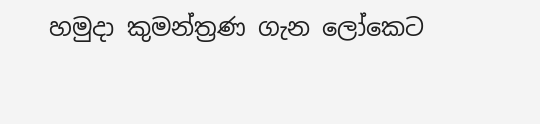හමුදා කුමන්ත්‍රණ ගැන ලෝකෙට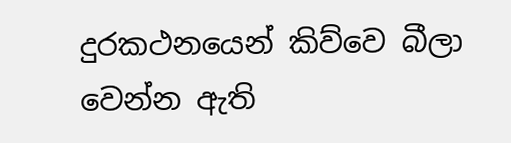දුරකථනයෙන් කිව්වෙ බීලා වෙන්න ඇති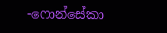-ෆොන්සේකා